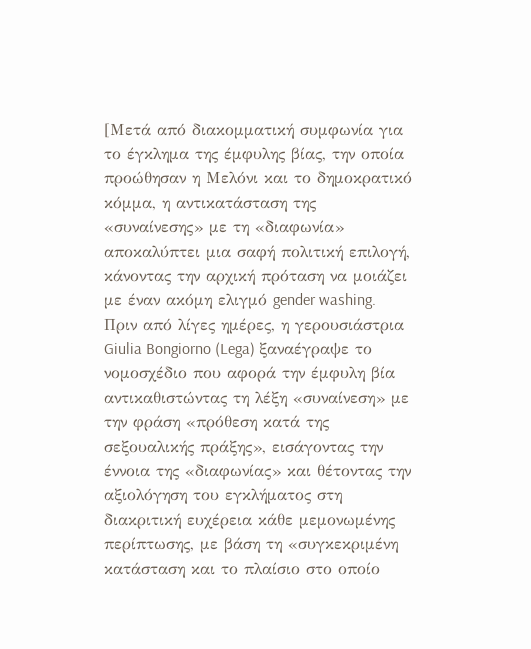[Μετά από διακομματική συμφωνία για το έγκλημα της έμφυλης βίας, την οποία προώθησαν η Μελόνι και το δημοκρατικό κόμμα, η αντικατάσταση της «συναίνεσης» με τη «διαφωνία» αποκαλύπτει μια σαφή πολιτική επιλογή, κάνοντας την αρχική πρόταση να μοιάζει με έναν ακόμη ελιγμό gender washing.
Πριν από λίγες ημέρες, η γερουσιάστρια Giulia Bongiorno (Lega) ξαναέγραψε το νομοσχέδιο που αφορά την έμφυλη βία αντικαθιστώντας τη λέξη «συναίνεση» με την φράση «πρόθεση κατά της σεξουαλικής πράξης», εισάγοντας την έννοια της «διαφωνίας» και θέτοντας την αξιολόγηση του εγκλήματος στη διακριτική ευχέρεια κάθε μεμονωμένης περίπτωσης, με βάση τη «συγκεκριμένη κατάσταση και το πλαίσιο στο οποίο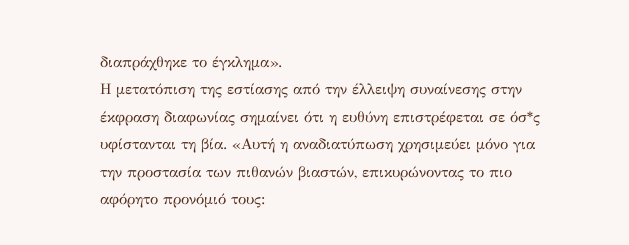διαπράχθηκε το έγκλημα».
Η μετατόπιση της εστίασης από την έλλειψη συναίνεσης στην έκφραση διαφωνίας σημαίνει ότι η ευθύνη επιστρέφεται σε όσ*ς υφίστανται τη βία. «Αυτή η αναδιατύπωση χρησιμεύει μόνο για την προστασία των πιθανών βιαστών, επικυρώνοντας το πιο αφόρητο προνόμιό τους: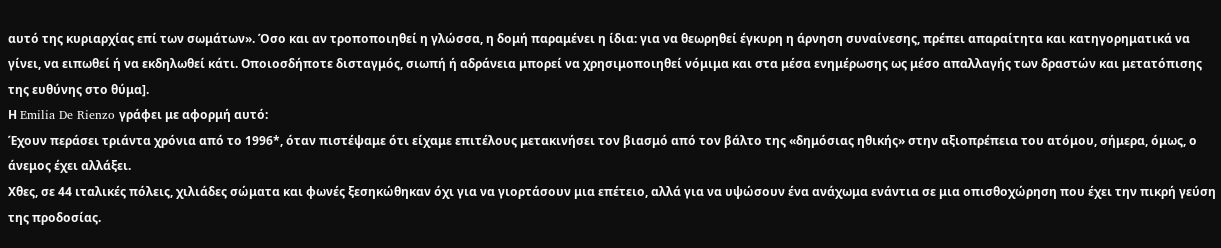αυτό της κυριαρχίας επί των σωμάτων». Όσο και αν τροποποιηθεί η γλώσσα, η δομή παραμένει η ίδια: για να θεωρηθεί έγκυρη η άρνηση συναίνεσης, πρέπει απαραίτητα και κατηγορηματικά να γίνει, να ειπωθεί ή να εκδηλωθεί κάτι. Οποιοσδήποτε δισταγμός, σιωπή ή αδράνεια μπορεί να χρησιμοποιηθεί νόμιμα και στα μέσα ενημέρωσης ως μέσο απαλλαγής των δραστών και μετατόπισης της ευθύνης στο θύμα].
Η Emilia De Rienzo γράφει με αφορμή αυτό:
Έχουν περάσει τριάντα χρόνια από το 1996*, όταν πιστέψαμε ότι είχαμε επιτέλους μετακινήσει τον βιασμό από τον βάλτο της «δημόσιας ηθικής» στην αξιοπρέπεια του ατόμου, σήμερα, όμως, ο άνεμος έχει αλλάξει.
Χθες, σε 44 ιταλικές πόλεις, χιλιάδες σώματα και φωνές ξεσηκώθηκαν όχι για να γιορτάσουν μια επέτειο, αλλά για να υψώσουν ένα ανάχωμα ενάντια σε μια οπισθοχώρηση που έχει την πικρή γεύση της προδοσίας.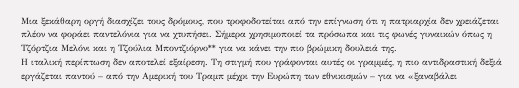Μια ξεκάθαρη οργή διασχίζει τους δρόμους, που τροφοδοτείται από την επίγνωση ότι η πατριαρχία δεν χρειάζεται πλέον να φοράει παντελόνια για να χτυπήσει. Σήμερα χρησιμοποιεί τα πρόσωπα και τις φωνές γυναικών όπως η Τζόρτζια Μελόνι και η Τζούλια Μποντζιόρνο** για να κάνει την πιο βρώμικη δουλειά της.
Η ιταλική περίπτωση δεν αποτελεί εξαίρεση. Τη στιγμή που γράφονται αυτές οι γραμμές, η πιο αντιδραστική δεξιά εργάζεται παντού – από την Αμερική του Τραμπ μέχρι την Ευρώπη των εθνικισμών – για να «ξαναβάλει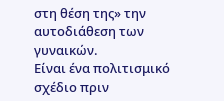στη θέση της» την αυτοδιάθεση των γυναικών.
Είναι ένα πολιτισμικό σχέδιο πριν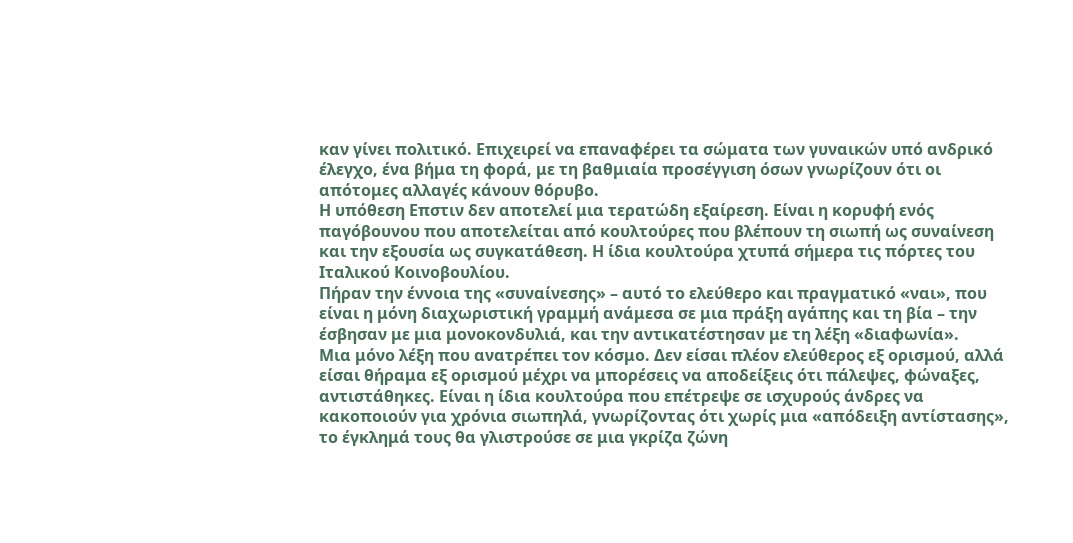καν γίνει πολιτικό. Επιχειρεί να επαναφέρει τα σώματα των γυναικών υπό ανδρικό έλεγχο, ένα βήμα τη φορά, με τη βαθμιαία προσέγγιση όσων γνωρίζουν ότι οι απότομες αλλαγές κάνουν θόρυβο.
Η υπόθεση Επστιν δεν αποτελεί μια τερατώδη εξαίρεση. Είναι η κορυφή ενός παγόβουνου που αποτελείται από κουλτούρες που βλέπουν τη σιωπή ως συναίνεση και την εξουσία ως συγκατάθεση. Η ίδια κουλτούρα χτυπά σήμερα τις πόρτες του Ιταλικού Κοινοβουλίου.
Πήραν την έννοια της «συναίνεσης» – αυτό το ελεύθερο και πραγματικό «ναι», που είναι η μόνη διαχωριστική γραμμή ανάμεσα σε μια πράξη αγάπης και τη βία – την έσβησαν με μια μονοκονδυλιά, και την αντικατέστησαν με τη λέξη «διαφωνία».
Μια μόνο λέξη που ανατρέπει τον κόσμο. Δεν είσαι πλέον ελεύθερος εξ ορισμού, αλλά είσαι θήραμα εξ ορισμού μέχρι να μπορέσεις να αποδείξεις ότι πάλεψες, φώναξες, αντιστάθηκες. Είναι η ίδια κουλτούρα που επέτρεψε σε ισχυρούς άνδρες να κακοποιούν για χρόνια σιωπηλά, γνωρίζοντας ότι χωρίς μια «απόδειξη αντίστασης», το έγκλημά τους θα γλιστρούσε σε μια γκρίζα ζώνη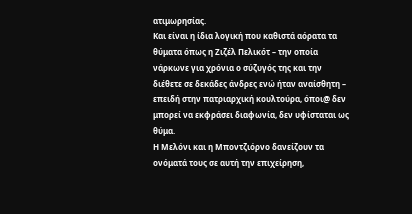ατιμωρησίας.
Και είναι η ίδια λογική που καθιστά αόρατα τα θύματα όπως η Ζιζέλ Πελικότ – την οποία νάρκωνε για χρόνια ο σύζυγός της και την διέθετε σε δεκάδες άνδρες ενώ ήταν αναίσθητη – επειδή στην πατριαρχική κουλτούρα, όποι@ δεν μπορεί να εκφράσει διαφωνία, δεν υφίσταται ως θύμα.
Η Μελόνι και η Μποντζιόρνο δανείζουν τα ονόματά τους σε αυτή την επιχείρηση,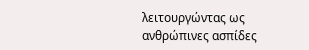λειτουργώντας ως ανθρώπινες ασπίδες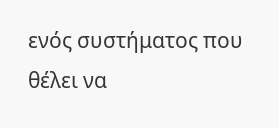ενός συστήματος που θέλει να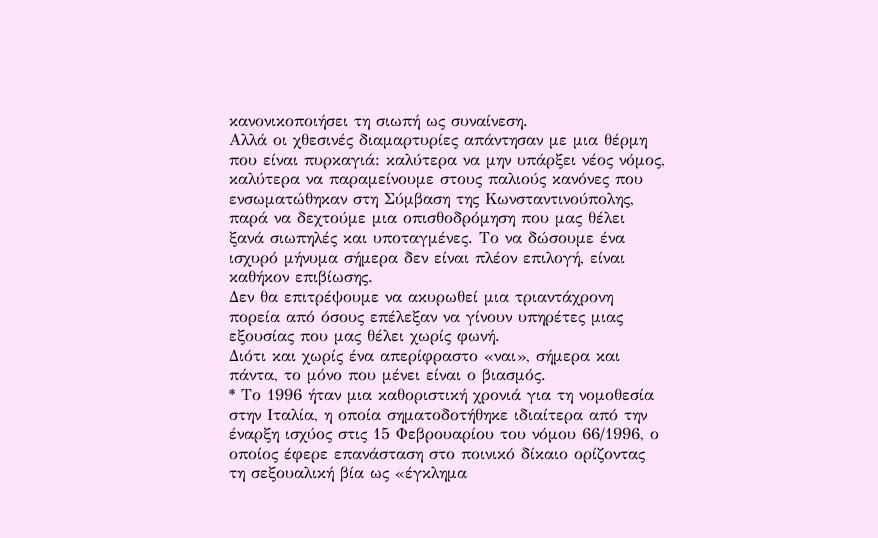κανονικοποιήσει τη σιωπή ως συναίνεση.
Αλλά οι χθεσινές διαμαρτυρίες απάντησαν με μια θέρμη που είναι πυρκαγιά: καλύτερα να μην υπάρξει νέος νόμος, καλύτερα να παραμείνουμε στους παλιούς κανόνες που ενσωματώθηκαν στη Σύμβαση της Κωνσταντινούπολης, παρά να δεχτούμε μια οπισθοδρόμηση που μας θέλει ξανά σιωπηλές και υποταγμένες. Το να δώσουμε ένα ισχυρό μήνυμα σήμερα δεν είναι πλέον επιλογή, είναι καθήκον επιβίωσης.
Δεν θα επιτρέψουμε να ακυρωθεί μια τριαντάχρονη πορεία από όσους επέλεξαν να γίνουν υπηρέτες μιας εξουσίας που μας θέλει χωρίς φωνή.
Διότι και χωρίς ένα απερίφραστο «ναι», σήμερα και πάντα, το μόνο που μένει είναι ο βιασμός.
* Το 1996 ήταν μια καθοριστική χρονιά για τη νομοθεσία στην Ιταλία, η οποία σηματοδοτήθηκε ιδιαίτερα από την έναρξη ισχύος στις 15 Φεβρουαρίου του νόμου 66/1996, ο οποίος έφερε επανάσταση στο ποινικό δίκαιο ορίζοντας τη σεξουαλική βία ως «έγκλημα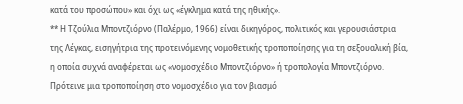κατά του προσώπου» και όχι ως «έγκλημα κατά της ηθικής».
** Η Τζούλια Μποντζιόρνο (Παλέρμο, 1966) είναι δικηγόρος, πολιτικός και γερουσιάστρια της Λέγκας, εισηγήτρια της προτεινόμενης νομοθετικής τροποποίησης για τη σεξουαλική βία, η οποία συχνά αναφέρεται ως «νομοσχέδιο Μποντζιόρνο» ή τροπολογία Μποντζιόρνο. Πρότεινε μια τροποποίηση στο νομοσχέδιο για τον βιασμό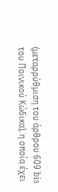(μεταρρύθμιση του άρθρου 609 bis του Ποινικού Κώδικα), η οποία έχει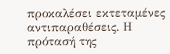προκαλέσει εκτεταμένες αντιπαραθέσεις. Η πρότασή της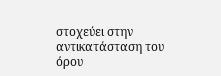στοχεύει στην αντικατάσταση του όρου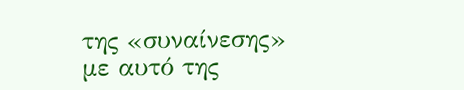της «συναίνεσης» με αυτό της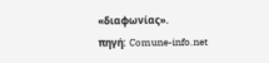«διαφωνίας».
πηγή: Comune-info.net